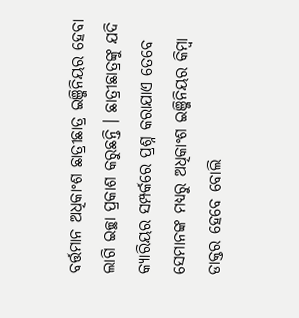ବର୍ତ୍ତମାନ ଅଧିକାଂଶ ଛାତ୍ରୀଛାତ୍ର ଇଞ୍ଜିନିୟର ହେବା ଲାଗି ଇଚ୍ଛା ପ୍ରକାଶ କରୁଛନ୍ତି । ଛାତ୍ରୀଛାତ୍ରଙ୍କୁ ଯଦି କ୍ୟାରିୟର ସମ୍ପର୍କରେ ପ୍ରଶ୍ନ କରାଯାଏ ତେବେ ସେମାନଙ୍କ ମଧ୍ୟରୁ ଅଧିକାଂଶ ଇଞ୍ଜିନିୟର କିମ୍ବା ଡାକ୍ତର ହେବେ ବୋଲି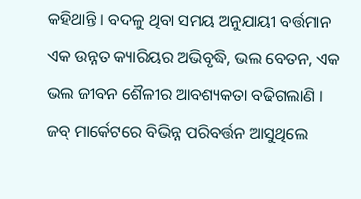କହିଥାନ୍ତି । ବଦଳୁ ଥିବା ସମୟ ଅନୁଯାୟୀ ବର୍ତ୍ତମାନ ଏକ ଉନ୍ନତ କ୍ୟାରିୟର ଅଭିବୃଦ୍ଧି, ଭଲ ବେତନ, ଏକ ଭଲ ଜୀବନ ଶୈଳୀର ଆବଶ୍ୟକତା ବଢିଗଲାଣି । ଜବ୍ ମାର୍କେଟରେ ବିଭିନ୍ନ ପରିବର୍ତ୍ତନ ଆସୁଥିଲେ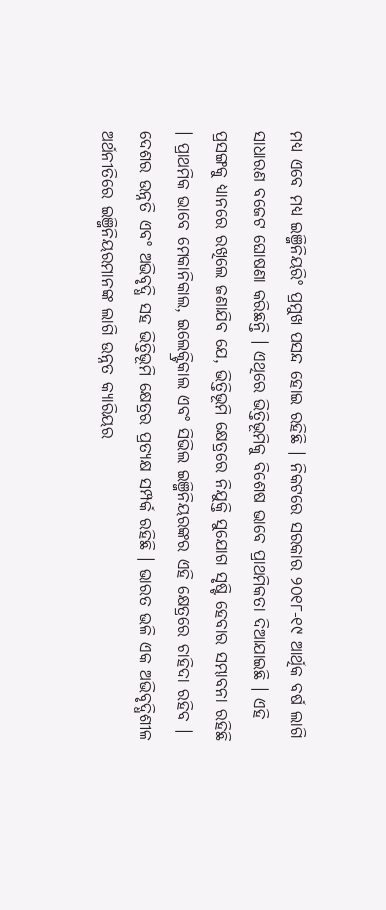ମଧ୍ୟ ଏବେ ମଧ୍ୟ ଇଞ୍ଜିନିୟରିଂ ପ୍ରମୁଖ ପସନ୍ଦ ହୋଇ ରହିଛି । ନିକଟରେ ସରକାର ୨୦୧୮-୧୯ ଆର୍ଥିକ ବର୍ଷ ଲାଗି ସାଧାରଣ ବଜେଟ ଘୋଷଣା କରିଛନ୍ତି । ଏଥିରେ ଭିତ୍ତିଭୂମିକୁ ବିଶେଷ ଭାବେ ପ୍ରାଥମିକତା ଦିଆଯାଇଛି । ଏହି ପ୍ରସଙ୍ଗକୁ ଧ୍ୟାନରେ ରଖିଲେ ଜଣାଯିବ ଯେ, ଭିତ୍ତିଭୂମି କ୍ଷେତ୍ରରେ ନିଯୁକ୍ତି ସୁଯୋଗ ସୃଷ୍ଟି ହେବାର ସମ୍ଭାବନା ରହିଛି । ପ୍ରାଥମିକ ଭାବେ ମେକାନିକାଲ, ଇଲେକ୍ଟ୍ରିକାଲ ଏବଂ ସିଭିଲ ଇଞ୍ଜିନିୟରଙ୍କର ଏହି କ୍ଷେତ୍ରରେ ଚାହିଦା ରହିବ ।
ଦେଶର ଉନ୍ନତି ଏବଂ ଅଭିବୃଦ୍ଧି ସହ ଭିତ୍ତିଭୂମି କ୍ଷେତ୍ରର ପ୍ରତ୍ୟକ୍ଷ ସମ୍ପର୍କ ରହିଛି । ଭାରତ ଭଳି ଏକ ଅଭିବୃଦ୍ଧିଶୀଳ ଅର୍ଥନୀତିରେ ଇଞ୍ଜିନିୟରମାନଙ୍କ ଲାଗି ଉନ୍ନତ କ୍ୟାରିୟର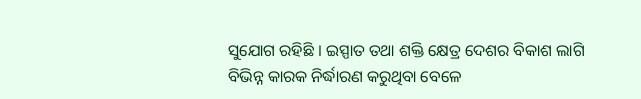ସୁଯୋଗ ରହିଛି । ଇସ୍ପାତ ତଥା ଶକ୍ତି କ୍ଷେତ୍ର ଦେଶର ବିକାଶ ଲାଗି ବିଭିନ୍ନ କାରକ ନିର୍ଦ୍ଧାରଣ କରୁଥିବା ବେଳେ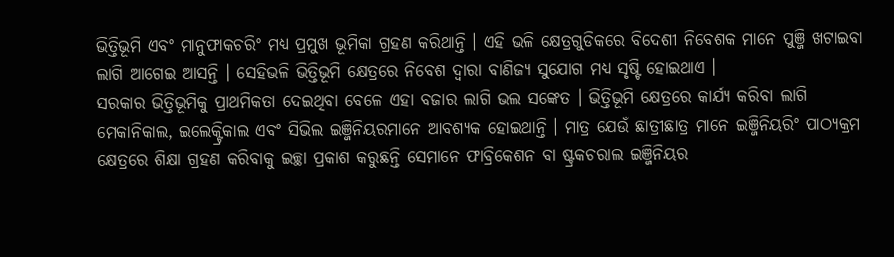ଭିତ୍ତିଭୂମି ଏବଂ ମାନୁଫାକଚରିଂ ମଧ୍ୟ ପ୍ରମୁଖ ଭୂମିକା ଗ୍ରହଣ କରିଥାନ୍ତି । ଏହି ଭଳି କ୍ଷେତ୍ରଗୁଡିକରେ ବିଦେଶୀ ନିବେଶକ ମାନେ ପୁଞ୍ଜି ଖଟାଇବା ଲାଗି ଆଗେଇ ଆସନ୍ତି । ସେହିଭଳି ଭିତ୍ତିଭୂମି କ୍ଷେତ୍ରରେ ନିବେଶ ଦ୍ଵାରା ବାଣିଜ୍ୟ ସୁଯୋଗ ମଧ୍ୟ ସୃଷ୍ଟି ହୋଇଥାଏ ।
ସରକାର ଭିତ୍ତିଭୂମିକୁ ପ୍ରାଥମିକତା ଦେଇଥିବା ବେଳେ ଏହା ବଜାର ଲାଗି ଭଲ ସଙ୍କେତ । ଭିତ୍ତିଭୂମି କ୍ଷେତ୍ରରେ କାର୍ଯ୍ୟ କରିବା ଲାଗି ମେକାନିକାଲ, ଇଲେକ୍ଟ୍ରିକାଲ ଏବଂ ସିଭିଲ ଇଞ୍ଜିନିୟରମାନେ ଆବଶ୍ୟକ ହୋଇଥାନ୍ତି । ମାତ୍ର ଯେଉଁ ଛାତ୍ରୀଛାତ୍ର ମାନେ ଇଞ୍ଜିନିୟରିଂ ପାଠ୍ୟକ୍ରମ କ୍ଷେତ୍ରରେ ଶିକ୍ଷା ଗ୍ରହଣ କରିବାକୁ ଇଚ୍ଛା ପ୍ରକାଶ କରୁଛନ୍ତି ସେମାନେ ଫାବ୍ରିକେଶନ ବା ଷ୍ଟ୍ରକଚରାଲ ଇଞ୍ଜିନିୟର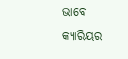ଭାବେ କ୍ୟାରିୟର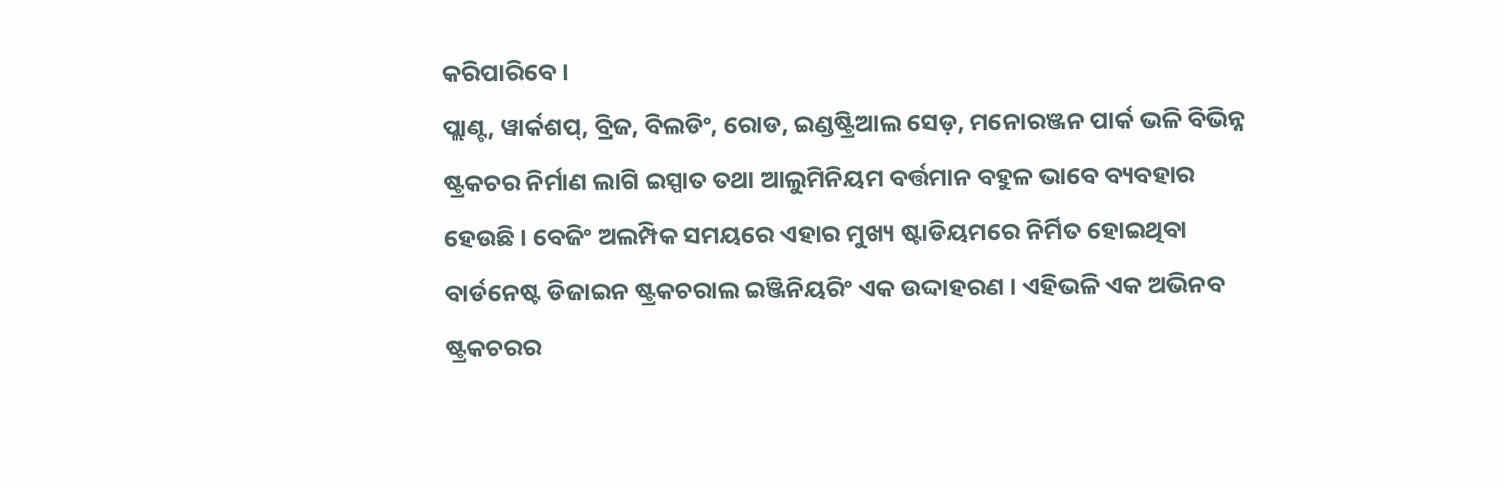କରିପାରିବେ ।
ପ୍ଲାଣ୍ଟ, ୱାର୍କଶପ୍, ବ୍ରିଜ, ବିଲଡିଂ, ରୋଡ, ଇଣ୍ଡଷ୍ଟ୍ରିଆଲ ସେଡ଼, ମନୋରଞ୍ଜନ ପାର୍କ ଭଳି ବିଭିନ୍ନ ଷ୍ଟ୍ରକଚର ନିର୍ମାଣ ଲାଗି ଇସ୍ପାତ ତଥା ଆଲୁମିନିୟମ ବର୍ତ୍ତମାନ ବହୁଳ ଭାବେ ବ୍ୟବହାର ହେଉଛି । ବେଜିଂ ଅଲମ୍ପିକ ସମୟରେ ଏହାର ମୁଖ୍ୟ ଷ୍ଟାଡିୟମରେ ନିର୍ମିତ ହୋଇଥିବା ବାର୍ଡନେଷ୍ଟ ଡିଜାଇନ ଷ୍ଟ୍ରକଚରାଲ ଇଞ୍ଜିନିୟରିଂ ଏକ ଉଦ୍ଦାହରଣ । ଏହିଭଳି ଏକ ଅଭିନବ ଷ୍ଟ୍ରକଚରର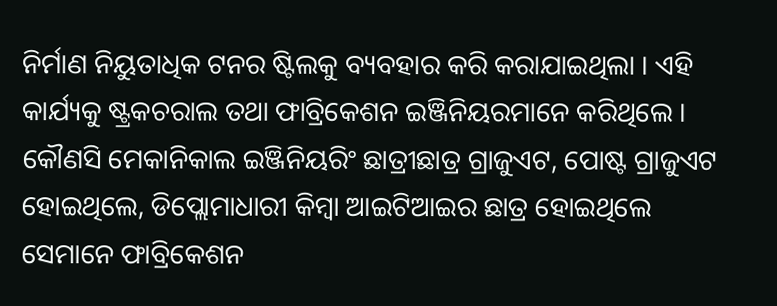ନିର୍ମାଣ ନିୟୁତାଧିକ ଟନର ଷ୍ଟିଲକୁ ବ୍ୟବହାର କରି କରାଯାଇଥିଲା । ଏହି କାର୍ଯ୍ୟକୁ ଷ୍ଟ୍ରକଚରାଲ ତଥା ଫାବ୍ରିକେଶନ ଇଞ୍ଜିନିୟରମାନେ କରିଥିଲେ ।
କୌଣସି ମେକାନିକାଲ ଇଞ୍ଜିନିୟରିଂ ଛାତ୍ରୀଛାତ୍ର ଗ୍ରାଜୁଏଟ, ପୋଷ୍ଟ ଗ୍ରାଜୁଏଟ ହୋଇଥିଲେ, ଡିପ୍ଲୋମାଧାରୀ କିମ୍ବା ଆଇଟିଆଇର ଛାତ୍ର ହୋଇଥିଲେ ସେମାନେ ଫାବ୍ରିକେଶନ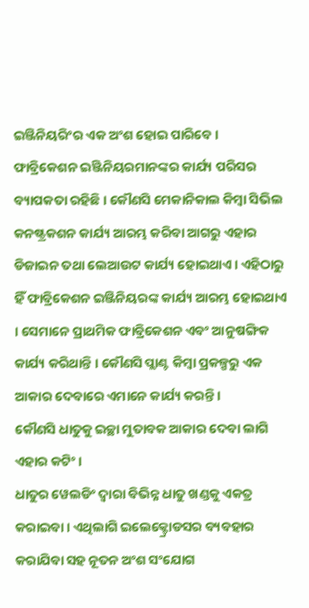ଇଞ୍ଜିନିୟରିଂର ଏକ ଅଂଶ ହୋଇ ପାରିବେ ।
ଫାବ୍ରିକେଶନ ଇଞ୍ଜିନିୟରମାନଙ୍କର କାର୍ଯ୍ୟ ପରିସର ବ୍ୟାପକତା ରହିଛି । କୌଣସି ମେକାନିକାଲ କିମ୍ବା ସିଭିଲ କନଷ୍ଟ୍ରକଶନ କାର୍ଯ୍ୟ ଆରମ୍ଭ କରିବା ଆଗରୁ ଏହାର ଡିଜାଇନ ତଥା ଲେଆଉଟ କାର୍ଯ୍ୟ ହୋଇଥାଏ । ଏହିଠାରୁ ହିଁ ଫାବ୍ରିକେଶନ ଇଞ୍ଜିନିୟରଙ୍କ କାର୍ଯ୍ୟ ଆରମ୍ଭ ହୋଇଥାଏ । ସେମାନେ ପ୍ରାଥମିକ ଫାବ୍ରିକେଶନ ଏବଂ ଆନୁଷଙ୍ଗିକ କାର୍ଯ୍ୟ କରିଥାନ୍ତି । କୌଣସି ପ୍ଲାଣ୍ଟ କିମ୍ବା ପ୍ରକଳ୍ପରୁ ଏକ ଆକାର ଦେବାରେ ଏମାନେ କାର୍ଯ୍ୟ କରନ୍ତି ।
କୌଣସି ଧାତୁକୁ ଇଚ୍ଛା ମୁତାବକ ଆକାର ଦେବା ଲାଗି ଏହାର କଟିଂ ।
ଧାତୁର ୱେଲଡିଂ ଦ୍ଵାରା ବିଭିନ୍ନ ଧାତୁ ଖଣ୍ଡକୁ ଏକତ୍ର କରାଇବା । ଏଥିଲାଗି ଇଲେକ୍ଟ୍ରୋଡସର ବ୍ୟବହାର କରାଯିବା ସହ ନୂତନ ଅଂଶ ସଂଯୋଗ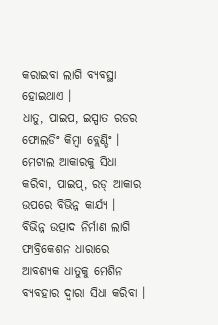କରାଇବା ଲାଗି ବ୍ୟବସ୍ଥା ହୋଇଥାଏ ।
ଧାତୁ, ପାଇପ, ଇସ୍ପାତ ରଡର ଫୋଲଡିଂ କିମ୍ବା ବ୍ଲେଣ୍ଡିଂ ।
ମେଟାଲ ଆକାରକୁ ସିଧା କରିବା, ପାଇପ୍, ରଡ୍ ଆକାର ଉପରେ ବିଭିନ୍ନ କାର୍ଯ୍ୟ ।
ବିଭିନ୍ନ ଉତ୍ପାଦ ନିର୍ମାଣ ଲାଗି ଫାବ୍ରିକେଶନ ଧାରାରେ ଆବଶ୍ୟକ ଧାତୁକୁ ମେଶିନ ବ୍ୟବହାର ଦ୍ଵାରା ସିଧା କରିବା ।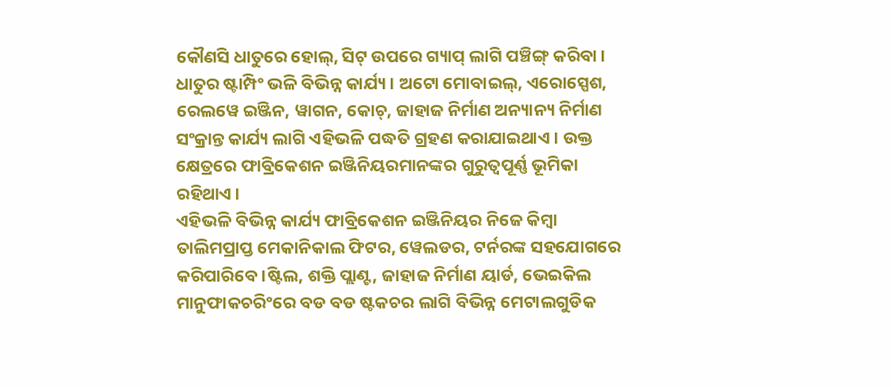କୌଣସି ଧାତୁରେ ହୋଲ୍, ସିଟ୍ ଉପରେ ଗ୍ୟାପ୍ ଲାଗି ପଞ୍ଚିଙ୍ଗ୍ କରିବା ।
ଧାତୁର ଷ୍ଟାମ୍ପିଂ ଭଳି ବିଭିନ୍ନ କାର୍ଯ୍ୟ । ଅଟୋ ମୋବାଇଲ୍, ଏରୋସ୍ପେଶ, ରେଲୱେ ଇଞ୍ଜିନ, ୱାଗନ, କୋଚ୍, ଜାହାଜ ନିର୍ମାଣ ଅନ୍ୟାନ୍ୟ ନିର୍ମାଣ ସଂକ୍ରାନ୍ତ କାର୍ଯ୍ୟ ଲାଗି ଏହିଭଳି ପଦ୍ଧତି ଗ୍ରହଣ କରାଯାଇଥାଏ । ଉକ୍ତ କ୍ଷେତ୍ରରେ ଫାବ୍ରିକେଶନ ଇଞ୍ଜିନିୟରମାନଙ୍କର ଗୁରୁତ୍ଵପୂର୍ଣ୍ଣ ଭୂମିକା ରହିଥାଏ ।
ଏହିଭଳି ବିଭିନ୍ନ କାର୍ଯ୍ୟ ଫାବ୍ରିକେଶନ ଇଞ୍ଜିନିୟର ନିଜେ କିମ୍ବା ତାଲିମପ୍ରାପ୍ତ ମେକାନିକାଲ ଫିଟର, ୱେଲଡର, ଟର୍ନରଙ୍କ ସହଯୋଗରେ କରିପାରିବେ ।ଷ୍ଟିଲ, ଶକ୍ତି ପ୍ଲାଣ୍ଟ, ଜାହାଜ ନିର୍ମାଣ ୟାର୍ଡ, ଭେଇକିଲ ମାନୁଫାକଚରିଂରେ ବଡ ବଡ ଷ୍ଟକଚର ଲାଗି ବିଭିନ୍ନ ମେଟାଲଗୁଡିକ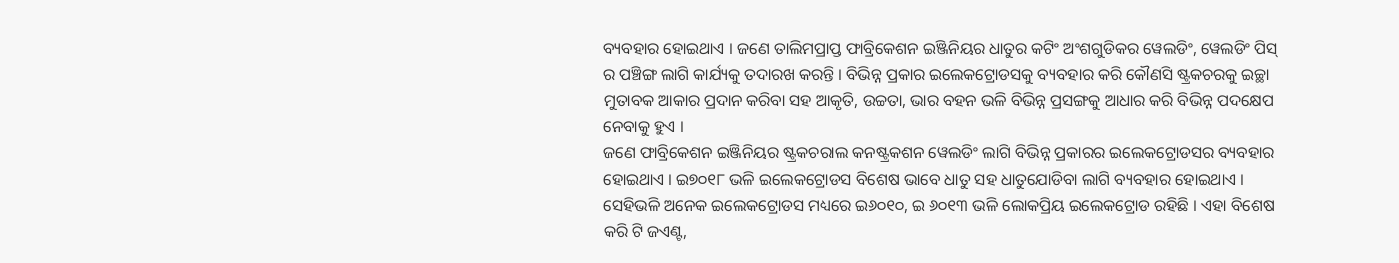ବ୍ୟବହାର ହୋଇଥାଏ । ଜଣେ ତାଲିମପ୍ରାପ୍ତ ଫାବ୍ରିକେଶନ ଇଞ୍ଜିନିୟର ଧାତୁର କଟିଂ ଅଂଶଗୁଡିକର ୱେଲଡିଂ, ୱେଲଡିଂ ପିସ୍ ର ପଞ୍ଚିଙ୍ଗ ଲାଗି କାର୍ଯ୍ୟକୁ ତଦାରଖ କରନ୍ତି । ବିଭିନ୍ନ ପ୍ରକାର ଇଲେକଟ୍ରୋଡସକୁ ବ୍ୟବହାର କରି କୌଣସି ଷ୍ଟ୍ରକଚରକୁ ଇଚ୍ଛା ମୁତାବକ ଆକାର ପ୍ରଦାନ କରିବା ସହ ଆକୃତି, ଉଚ୍ଚତା, ଭାର ବହନ ଭଳି ବିଭିନ୍ନ ପ୍ରସଙ୍ଗକୁ ଆଧାର କରି ବିଭିନ୍ନ ପଦକ୍ଷେପ ନେବାକୁ ହୁଏ ।
ଜଣେ ଫାବ୍ରିକେଶନ ଇଞ୍ଜିନିୟର ଷ୍ଟ୍ରକଚରାଲ କନଷ୍ଟ୍ରକଶନ ୱେଲଡିଂ ଲାଗି ବିଭିନ୍ନ ପ୍ରକାରର ଇଲେକଟ୍ରୋଡସର ବ୍ୟବହାର ହୋଇଥାଏ । ଇ୭୦୧୮ ଭଳି ଇଲେକଟ୍ରୋଡସ ବିଶେଷ ଭାବେ ଧାତୁ ସହ ଧାତୁଯୋଡିବା ଲାଗି ବ୍ୟବହାର ହୋଇଥାଏ । ସେହିଭଳି ଅନେକ ଇଲେକଟ୍ରୋଡସ ମଧ୍ୟରେ ଇ୬୦୧୦, ଇ ୬୦୧୩ ଭଳି ଲୋକପ୍ରିୟ ଇଲେକଟ୍ରୋଡ ରହିଛି । ଏହା ବିଶେଷ କରି ଟି ଜଏଣ୍ଟ,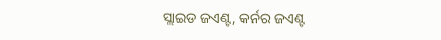ସ୍ଲାଇଡ ଜଏଣ୍ଟ, କର୍ନର ଜଏଣ୍ଟ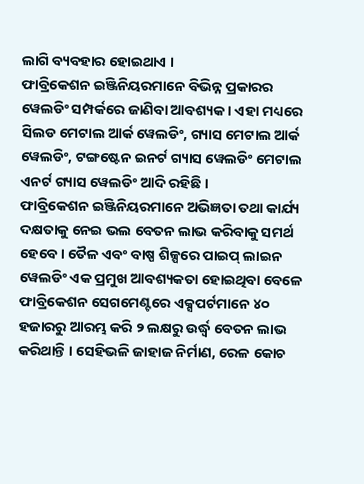ଲାଗି ବ୍ୟବହାର ହୋଇଥାଏ ।
ଫାବ୍ରିକେଶନ ଇଞ୍ଜିନିୟରମାନେ ବିଭିନ୍ନ ପ୍ରକାରର ୱେଲଡିଂ ସମ୍ପର୍କରେ ଜାଣିବା ଆବଶ୍ୟକ । ଏହା ମଧ୍ୟରେ ସିଲଡ ମେଟାଲ ଆର୍କ ୱେଲଡିଂ, ଗ୍ୟାସ ମେଟାଲ ଆର୍କ ୱେଲଡିଂ, ଟଙ୍ଗଷ୍ଟେନ ଇନର୍ଟ ଗ୍ୟାସ ୱେଲଡିଂ ମେଟାଲ ଏନର୍ଟ ଗ୍ୟାସ ୱେଲଡିଂ ଆଦି ରହିଛି ।
ଫାବ୍ରିକେଶନ ଇଞ୍ଜିନିୟରମାନେ ଅଭିଜ୍ଞତା ତଥା କାର୍ଯ୍ୟ ଦକ୍ଷତାକୁ ନେଇ ଭଲ ବେତନ ଲାଭ କରିବାକୁ ସମର୍ଥ ହେବେ । ତୈଳ ଏବଂ ବାଷ୍ପ ଶିଳ୍ପରେ ପାଇପ୍ ଲାଇନ ୱେଲଡିଂ ଏକ ପ୍ରମୁଖ ଆବଶ୍ୟକତା ହୋଇଥିବା ବେଳେ ଫାବ୍ରିକେଶନ ସେଗମେଣ୍ଟରେ ଏକ୍ସପର୍ଟମାନେ ୪୦ ହଜାରରୁ ଆରମ୍ଭ କରି ୨ ଲକ୍ଷରୁ ଉର୍ଦ୍ଧ୍ଵ ବେତନ ଲାଭ କରିଥାନ୍ତି । ସେହିଭଳି ଜାହାଜ ନିର୍ମାଣ, ରେଳ କୋଚ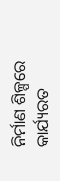ନିର୍ମାଣ ଶିଳ୍ପରେ କାର୍ଯ୍ୟରତ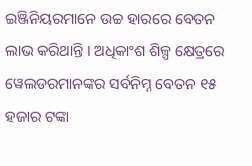ଇଞ୍ଜିନିୟରମାନେ ଉଚ୍ଚ ହାରରେ ବେତନ ଲାଭ କରିଥାନ୍ତି । ଅଧିକାଂଶ ଶିଳ୍ପ କ୍ଷେତ୍ରରେ ୱେଲଡରମାନଙ୍କର ସର୍ବନିମ୍ନ ବେତନ ୧୫ ହଜାର ଟଙ୍କା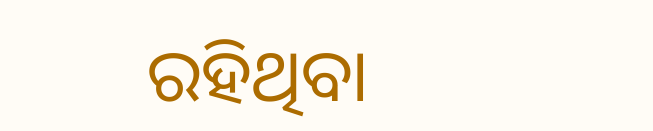ରହିଥିବା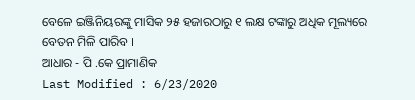ବେଳେ ଇଞ୍ଜିନିୟରଙ୍କୁ ମାସିକ ୨୫ ହଜାରଠାରୁ ୧ ଲକ୍ଷ ଟଙ୍କାରୁ ଅଧିକ ମୂଲ୍ୟରେ ବେତନ ମିଳି ପାରିବ ।
ଆଧାର - ପି .କେ ପ୍ରାମାଣିକ
Last Modified : 6/23/2020